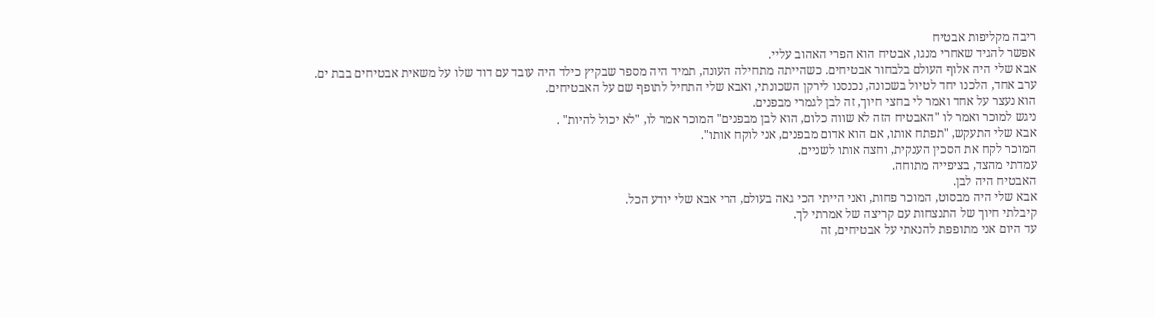ריבה מקליפות אבטיח
אפשר להגיד שאחרי מנגו, אבטיח הוא הפרי האהוב עליי.
אבא שלי היה אלוף העולם בלבחור אבטיחים. כשהייתה מתחילה העונה, תמיד היה מספר שבקיץ כילד היה עובד עם דוד שלו על משאית אבטיחים בבת ים.
ערב אחד, הלכנו יחד לטיול בשכונה, נכנסנו לירקן השכונתי, ואבא שלי התחיל לתופף שם על האבטיחים.
הוא נעצר על אחד ואמר לי בחצי חיוך, זה לבן לגמרי מבפנים.
ניגש למוכר ואמר לו "האבטיח הזה לא שווה כלום, הוא לבן מבפנים" המוכר אמר לו, "לא יכול להיות" .
אבא שלי התעקש, "תפתח אותו, אם הוא אדום מבפנים, אני לוקח אותו".
המוכר לקח את הסכין הענקית, וחצה אותו לשניים.
עמדתי מהצד, בציפייה מתוחה.
האבטיח היה לבן.
אבא שלי היה מבסוט, המוכר פחות, ואני הייתי הכי גאה בעולם, הרי אבא שלי יודע הכל.
קיבלתי חיוך של התנצחות עם קריצה של אמרתי לך.
עד היום אני מתופפת להנאתי על אבטיחים, זה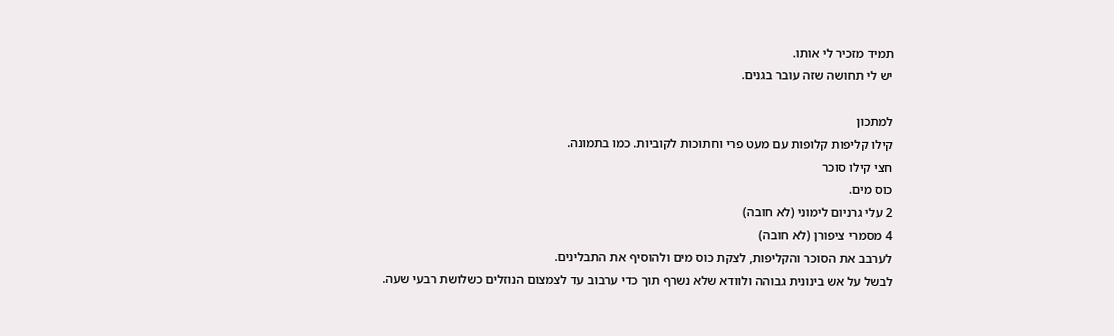תמיד מזכיר לי אותו.
יש לי תחושה שזה עובר בגנים.

למתכון
קילו קליפות קלופות עם מעט פרי וחתוכות לקוביות. כמו בתמונה.
חצי קילו סוכר
כוס מים.
2 עלי גרניום לימוני (לא חובה)
4 מסמרי ציפורן (לא חובה)
לערבב את הסוכר והקליפות, לצקת כוס מים ולהוסיף את התבלינים.
לבשל על אש בינונית גבוהה ולוודא שלא נשרף תוך כדי ערבוב עד לצמצום הנוזלים כשלושת רבעי שעה.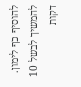להוסיף כף לימון.
להמשיך לבשל 10 דקות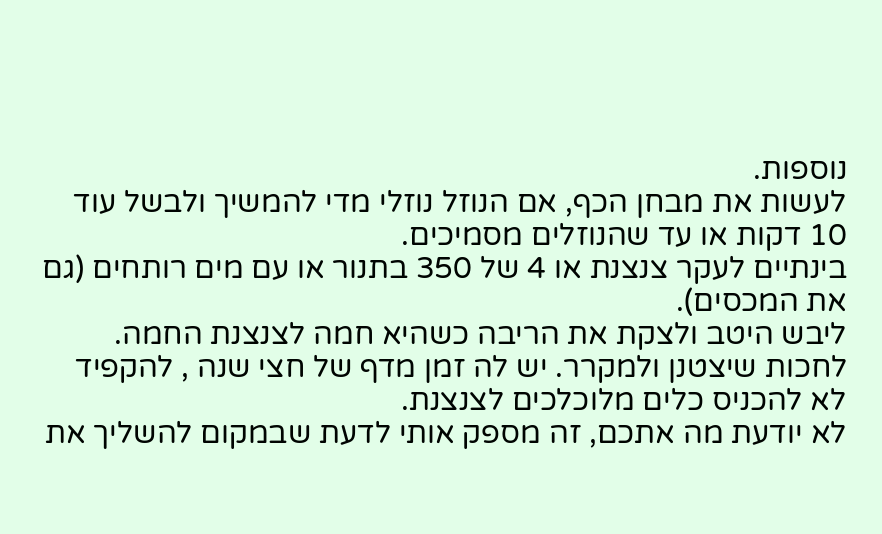נוספות.
לעשות את מבחן הכף, אם הנוזל נוזלי מדי להמשיך ולבשל עוד 10 דקות או עד שהנוזלים מסמיכים.
בינתיים לעקר צנצנת או 4 של 350 בתנור או עם מים רותחים (גם את המכסים).
ליבש היטב ולצקת את הריבה כשהיא חמה לצנצנת החמה.
לחכות שיצטנן ולמקרר. יש לה זמן מדף של חצי שנה , להקפיד לא להכניס כלים מלוכלכים לצנצנת.
לא יודעת מה אתכם, זה מספק אותי לדעת שבמקום להשליך את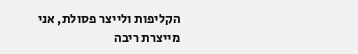הקליפות ולייצר פסולת, אני מייצרת ריבה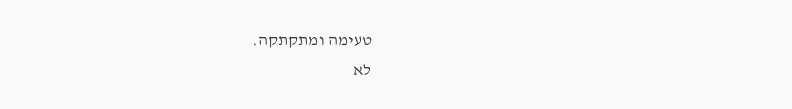טעימה ומתקתקה.
לא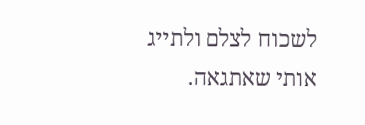לשכוח לצלם ולתייג אותי שאתגאה.